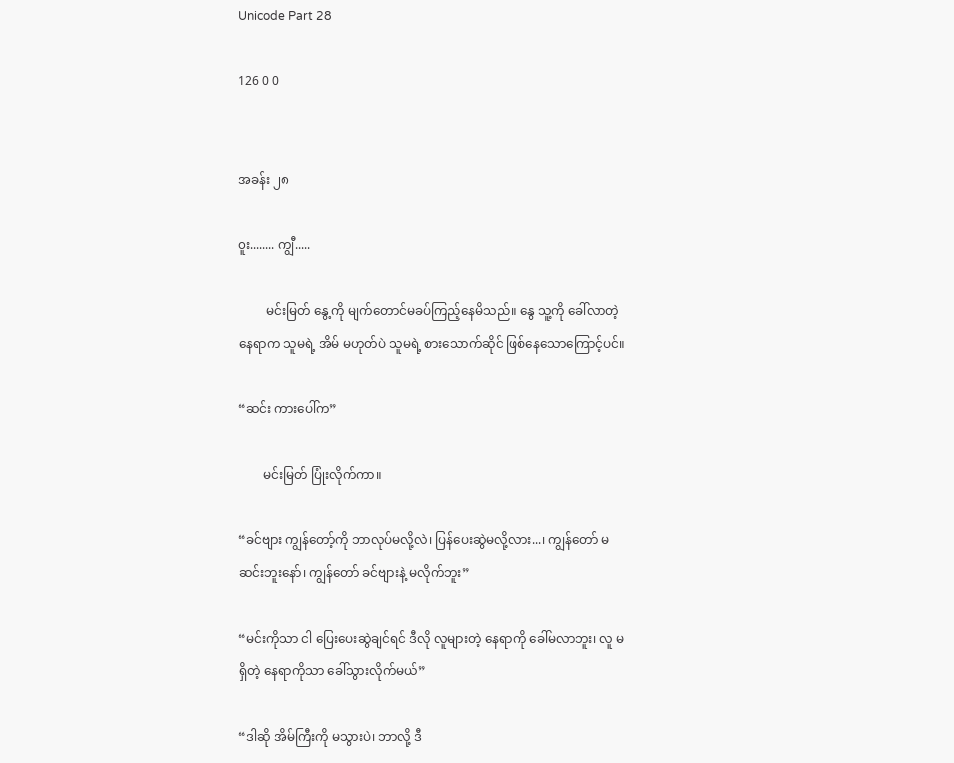Unicode Part 28

126 0 0


အခန်း ၂၈

၀ူး........ ကျွီ.....

         မင်းမြတ် နွေ့ကို မျက်တောင်မခပ်ကြည့်နေမိသည်။ နွေ သူ့ကို ခေါ်လာတဲ့ နေရာက သူမရဲ့ အိမ် မဟုတ်ပဲ သူမရဲ့ စားသောက်ဆိုင် ဖြစ်နေသောကြောင့်ပင်။

“ဆင်း ကားပေါ်က”

        မင်းမြတ် ပြုံးလိုက်ကာ။

“ခင်ဗျား ကျွန်တော့်ကို ဘာလုပ်မလို့လဲ၊ ပြန်ပေးဆွဲမလို့လား...၊ ကျွန်တော် မဆင်းဘူးနော်၊ ကျွန်တော် ခင်ဗျားနဲ့ မလိုက်ဘူး”

“မင်းကိုသာ ငါ ပြေးပေးဆွဲချင်ရင် ဒီလို လူများတဲ့ နေရာကို ခေါ်မလာဘူး၊ လူ မရှိတဲ့ နေရာကိုသာ ခေါ်သွားလိုက်မယ်”

“ဒါဆို အိမ်ကြီးကို မသွားပဲ၊ ဘာလို့ ဒီ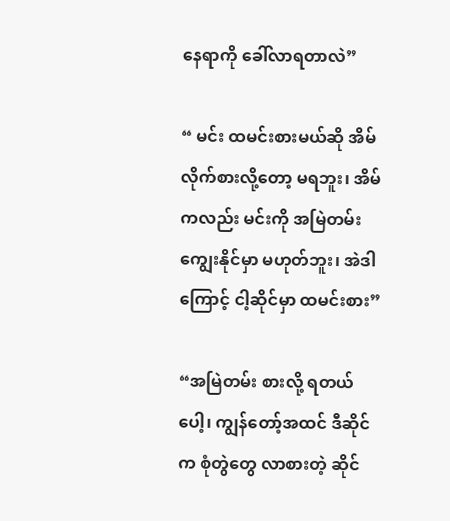နေရာကို ခေါ်လာရတာလဲ”

“ မင်း ထမင်းစားမယ်ဆို အိမ်လိုက်စားလို့တော့ မရဘူး၊ အိမ်ကလည်း မင်းကို အမြဲတမ်း ကျွေးနိုင်မှာ မဟုတ်ဘူး၊ အဲဒါကြောင့် ငါ့ဆိုင်မှာ ထမင်းစား”

“အမြဲတမ်း စားလို့ ရတယ်ပေါ့၊ ကျွန်တော့်အထင် ဒီဆိုင်က စုံတွဲတွေ လာစားတဲ့ ဆိုင်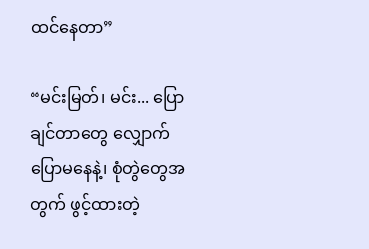ထင်နေတာ”

“မင်းမြတ်၊ မင်း... ပြောချင်တာတွေ လျှောက်ပြောမနေနဲ့၊ စုံတွဲတွေအတွက် ဖွင့်ထားတဲ့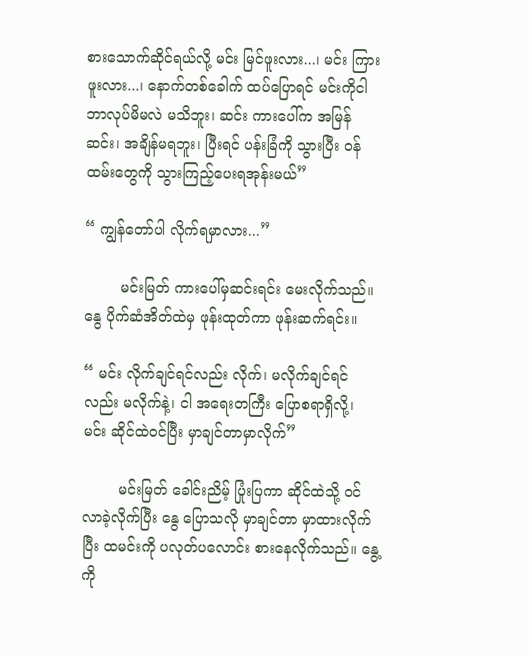စားသောက်ဆိုင်ရယ်လို့ မင်း မြင်ဖူးလား...၊ မင်း ကြားဖူးလား...၊ နောက်တစ်ခေါက် ထပ်ပြောရင် မင်းကိုငါ ဘာလုပ်မိမလဲ မသိဘူး၊ ဆင်း ကားပေါ်က အမြန်ဆင်း၊ အချိန်မရဘူး၊ ပြီးရင် ပန်းခြံကို သွားပြီး ၀န်ထမ်းတွေကို သွားကြည့်ပေးရအုန်းမယ်”

“ ကျွန်တော်ပါ လိုက်ရမှာလား...”

        မင်းမြတ် ကားပေါ်မှဆင်းရင်း မေးလိုက်သည်။ နွေ ပိုက်ဆံအိတ်ထဲမှ ဖုန်းထုတ်ကာ ဖုန်းဆက်ရင်း။

“ မင်း လိုက်ချင်ရင်လည်း လိုက်၊ မလိုက်ချင်ရင်လည်း မလိုက်နဲ့၊ ငါ အရေးတကြီး ပြောစရာရှိလို့၊ မင်း ဆိုင်ထဲဝင်ပြီး မှာချင်တာမှာလိုက်”

        မင်းမြတ် ခေါင်းညိမ့် ပြုံးပြကာ ဆိုင်ထဲသို့ ၀င်လာခဲ့လိုက်ပြီး နွေ ပြောသလို မှာချင်တာ မှာထားလိုက်ပြီး ထမင်းကို ပလုတ်ပလောင်း စားနေလိုက်သည်။ နွေ့ကို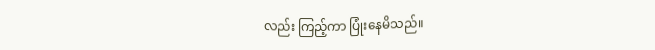လည်း ကြည့်ကာ ပြုံးနေမိသည်။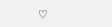♡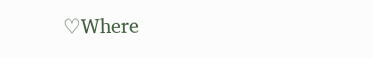♡Where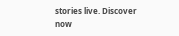stories live. Discover now